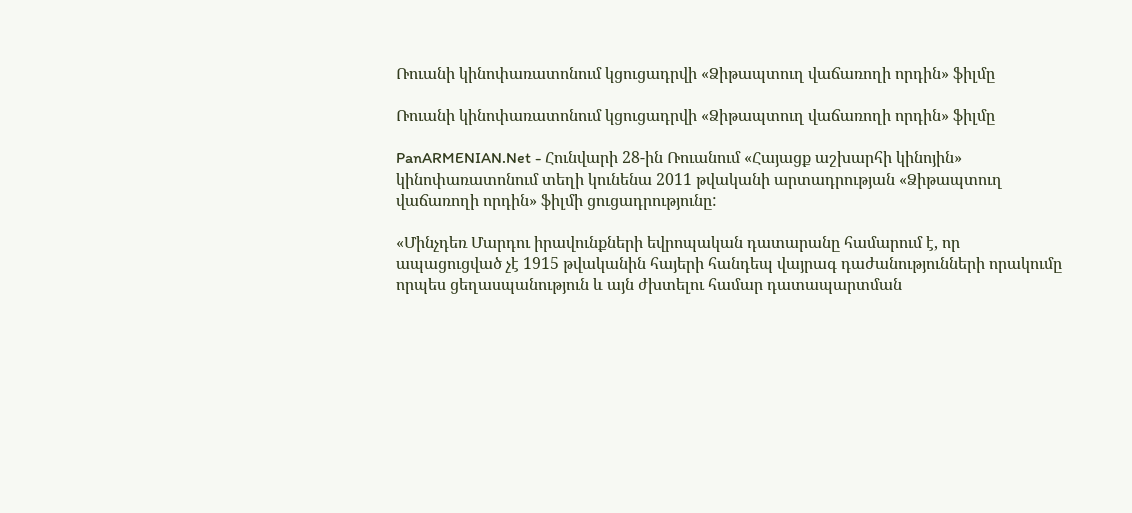Ռուանի կինոփառատոնում կցուցադրվի «Ձիթապտուղ վաճառողի որդին» ֆիլմը

Ռուանի կինոփառատոնում կցուցադրվի «Ձիթապտուղ վաճառողի որդին» ֆիլմը

PanARMENIAN.Net - Հունվարի 28-ին Ռուանում «Հայացք աշխարհի կինոյին» կինոփառատոնում տեղի կունենա 2011 թվականի արտադրության «Ձիթապտուղ վաճառողի որդին» ֆիլմի ցուցադրությունը:

«Մինչդեռ Մարդու իրավունքների եվրոպական դատարանը համարում է, որ ապացուցված չէ 1915 թվականին հայերի հանդեպ վայրագ դաժանությունների որակումը որպես ցեղասպանություն և այն ժխտելու համար դատապարտման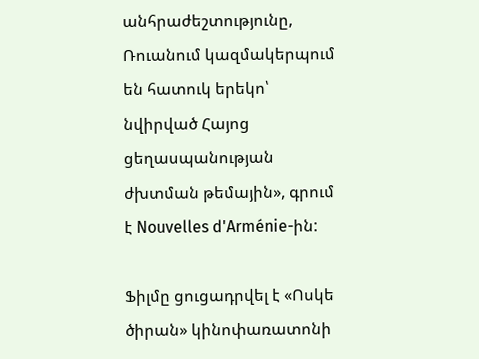անհրաժեշտությունը, Ռուանում կազմակերպում են հատուկ երեկո՝ նվիրված Հայոց ցեղասպանության ժխտման թեմային», գրում է Nouvelles d'Arménie-ին:

Ֆիլմը ցուցադրվել է «Ոսկե ծիրան» կինոփառատոնի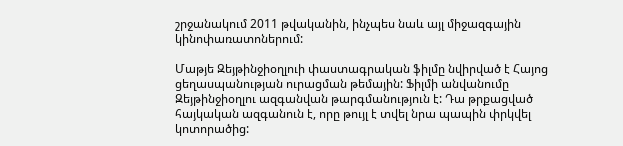շրջանակում 2011 թվականին, ինչպես նաև այլ միջազգային կինոփառատոներում:

Մաթյե Զեյթինջիօղլուի փաստագրական ֆիլմը նվիրված է Հայոց ցեղասպանության ուրացման թեմային: Ֆիլմի անվանումը Զեյթինջիօղլու ազգանվան թարգմանություն է: Դա թրքացված հայկական ազգանուն է, որը թույլ է տվել նրա պապին փրկվել կոտորածից: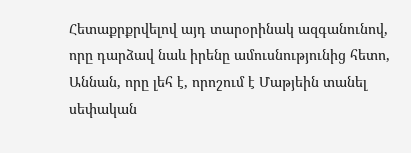Հետաքրքրվելով այդ տարօրինակ ազգանունով, որը դարձավ նաև իրենը ամուսնությունից հետո, Աննան, որը լեհ է, որոշում է Մաթյեին տանել սեփական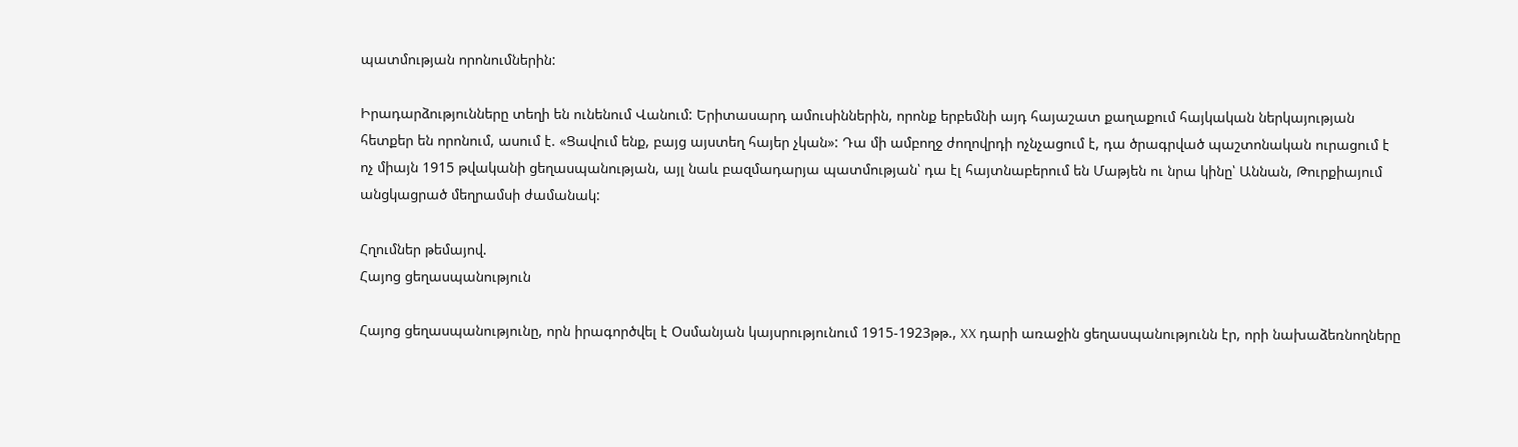պատմության որոնումներին:

Իրադարձությունները տեղի են ունենում Վանում: Երիտասարդ ամուսիններին, որոնք երբեմնի այդ հայաշատ քաղաքում հայկական ներկայության հետքեր են որոնում, ասում է. «Ցավում ենք, բայց այստեղ հայեր չկան»: Դա մի ամբողջ ժողովրդի ոչնչացում է, դա ծրագրված պաշտոնական ուրացում է ոչ միայն 1915 թվականի ցեղասպանության, այլ նաև բազմադարյա պատմության՝ դա էլ հայտնաբերում են Մաթյեն ու նրա կինը՝ Աննան, Թուրքիայում անցկացրած մեղրամսի ժամանակ:

Հղումներ թեմայով.
Հայոց ցեղասպանություն

Հայոց ցեղասպանությունը, որն իրագործվել է Օսմանյան կայսրությունում 1915-1923թթ., XX դարի առաջին ցեղասպանությունն էր, որի նախաձեռնողները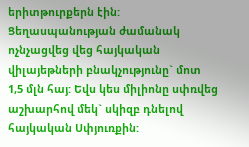երիտթուրքերն էին: Ցեղասպանության ժամանակ ոչնչացվեց վեց հայկական վիլայեթների բնակչությունը` մոտ 1,5 մլն հայ: Եվս կես միլիոնը սփռվեց աշխարհով մեկ` սկիզբ դնելով հայկական Սփյուռքին: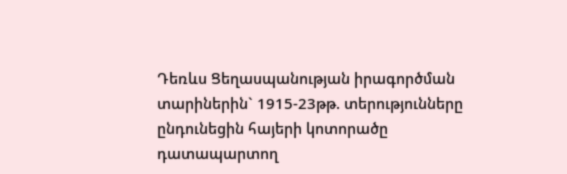Դեռևս Ցեղասպանության իրագործման տարիներին` 1915-23թթ. տերությունները ընդունեցին հայերի կոտորածը դատապարտող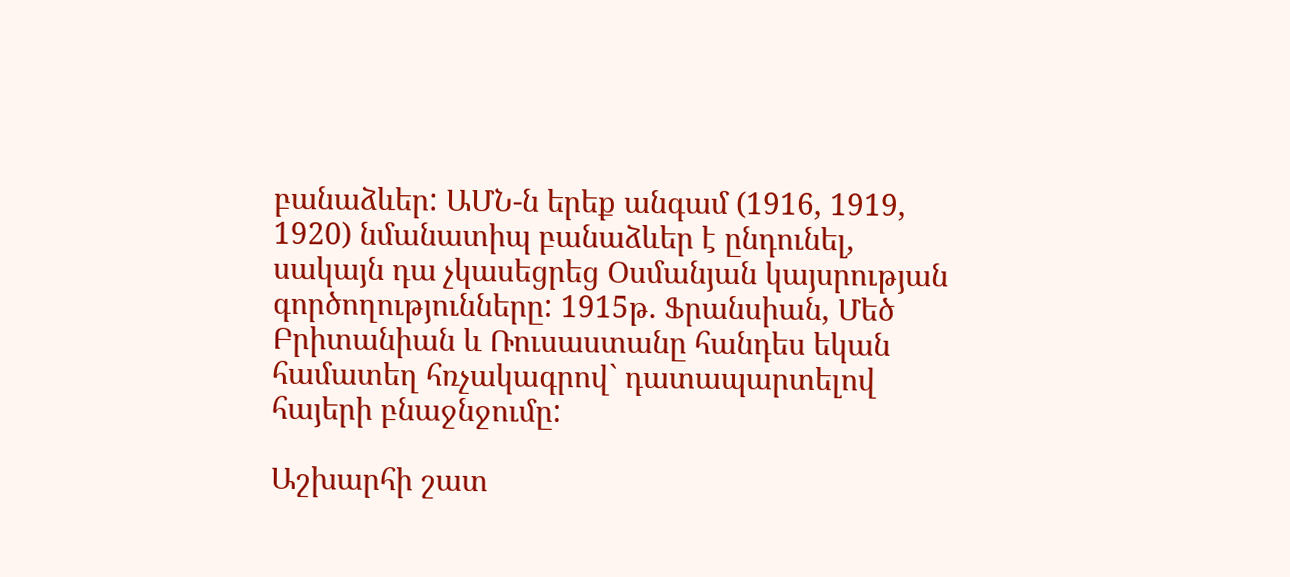բանաձևեր: ԱՄՆ-ն երեք անգամ (1916, 1919, 1920) նմանատիպ բանաձևեր է ընդունել, սակայն դա չկասեցրեց Օսմանյան կայսրության գործողությունները: 1915թ. Ֆրանսիան, Մեծ Բրիտանիան և Ռուսաստանը հանդես եկան համատեղ հռչակագրով` դատապարտելով հայերի բնաջնջումը:

Աշխարհի շատ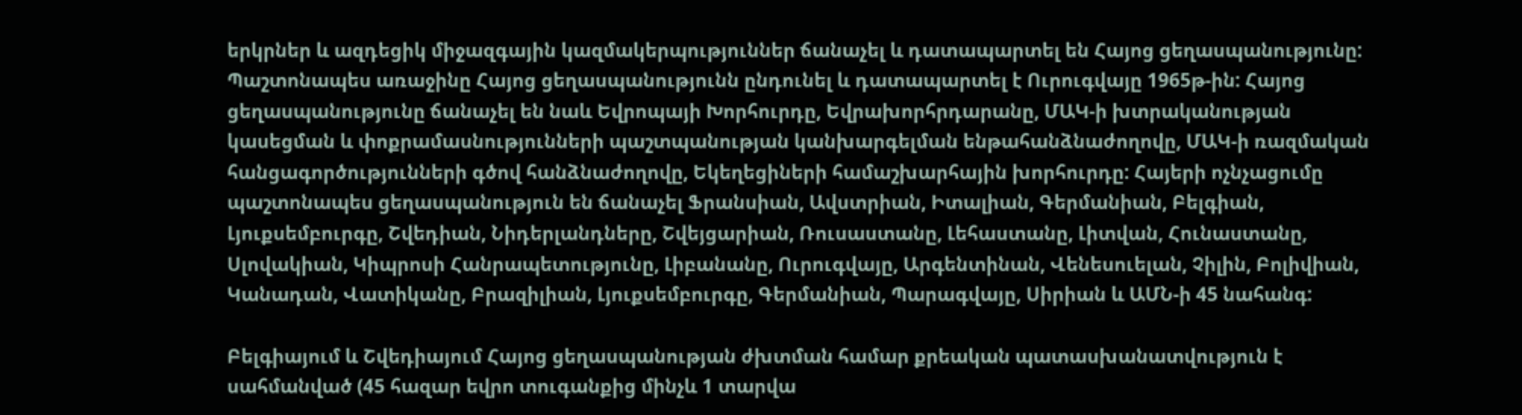երկրներ և ազդեցիկ միջազգային կազմակերպություններ ճանաչել և դատապարտել են Հայոց ցեղասպանությունը: Պաշտոնապես առաջինը Հայոց ցեղասպանությունն ընդունել և դատապարտել է Ուրուգվայը 1965թ-ին: Հայոց ցեղասպանությունը ճանաչել են նաև Եվրոպայի Խորհուրդը, Եվրախորհրդարանը, ՄԱԿ-ի խտրականության կասեցման և փոքրամասնությունների պաշտպանության կանխարգելման ենթահանձնաժողովը, ՄԱԿ-ի ռազմական հանցագործությունների գծով հանձնաժողովը, Եկեղեցիների համաշխարհային խորհուրդը: Հայերի ոչնչացումը պաշտոնապես ցեղասպանություն են ճանաչել Ֆրանսիան, Ավստրիան, Իտալիան, Գերմանիան, Բելգիան, Լյուքսեմբուրգը, Շվեդիան, Նիդերլանդները, Շվեյցարիան, Ռուսաստանը, Լեհաստանը, Լիտվան, Հունաստանը, Սլովակիան, Կիպրոսի Հանրապետությունը, Լիբանանը, Ուրուգվայը, Արգենտինան, Վենեսուելան, Չիլին, Բոլիվիան, Կանադան, Վատիկանը, Բրազիլիան, Լյուքսեմբուրգը, Գերմանիան, Պարագվայը, Սիրիան և ԱՄՆ-ի 45 նահանգ:

Բելգիայում և Շվեդիայում Հայոց ցեղասպանության ժխտման համար քրեական պատասխանատվություն է սահմանված (45 հազար եվրո տուգանքից մինչև 1 տարվա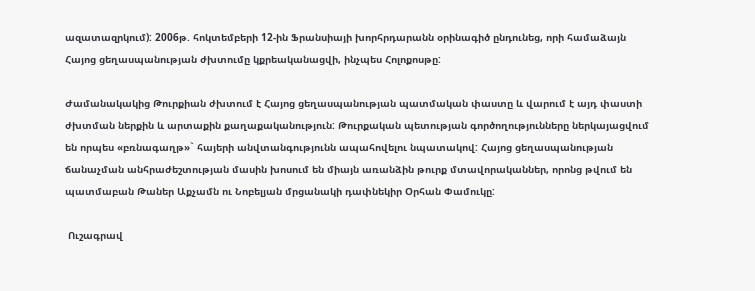ազատազրկում): 2006թ. հոկտեմբերի 12-ին Ֆրանսիայի խորհրդարանն օրինագիծ ընդունեց, որի համաձայն Հայոց ցեղասպանության ժխտումը կքրեականացվի, ինչպես Հոլոքոսթը:

Ժամանակակից Թուրքիան ժխտում է Հայոց ցեղասպանության պատմական փաստը և վարում է այդ փաստի ժխտման ներքին և արտաքին քաղաքականություն: Թուրքական պետության գործողությունները ներկայացվում են որպես «բռնագաղթ»` հայերի անվտանգությունն ապահովելու նպատակով: Հայոց ցեղասպանության ճանաչման անհրաժեշտության մասին խոսում են միայն առանձին թուրք մտավորականներ, որոնց թվում են պատմաբան Թաներ Աքչամն ու Նոբելյան մրցանակի դափնեկիր Օրհան Փամուկը:

 Ուշագրավ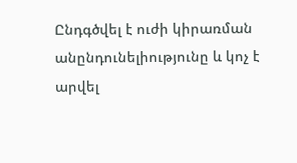Ընդգծվել է ուժի կիրառման անընդունելիությունը և կոչ է արվել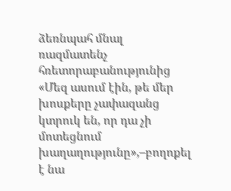ձեռնպահ մնալ ռազմատենչ հռետորաբանությունից
«Մեզ ասում էին, թե մեր խոսքերը չափազանց կտրուկ են, որ դա չի մոտեցնում խաղաղությունը»,–բողոքել է նա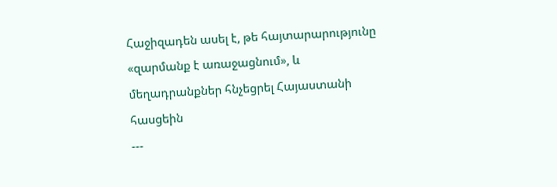Հաջիզադեն ասել է, թե հայտարարությունը «զարմանք է առաջացնում», և մեղադրանքներ հնչեցրել Հայաստանի հասցեին
---